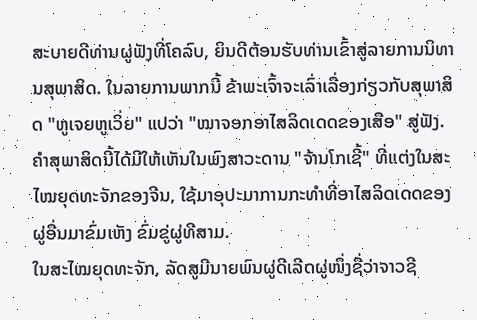ສະບາຍດີທ່ານຜູ່ຟັງທີ່ໂຄລົບ, ຍິນດີຕ້ອນຮັບທ່ານເຂົ້າສູ່ລາຍການນິທານສຸພາສິດ. ໃນລາຍການພາກນີ້ ຂ້າພະເຈົ້າຈະເລົ່າເລື່ອງກ່ຽວກັບສຸພາສິດ "ຫູເຈຍຫູເວິ່ຍ" ແປວ່າ "ໝາຈອກອາໄສລິດເດດຂອງເສືອ" ສູ່ຟັງ. ຄຳສຸພາສິດນີ້ໄດ້ມີໃຫ້ເຫັນໃນພົງສາວະດານ "ຈ້ານໂກເຊີ້" ທີ່ແຕ່ງໃນສະໄໝຍຸດທະຈັກຂອງຈີນ, ໃຊ້ມາອຸປະມາການກະທຳທີ່ອາໄສລິດເດດຂອງຜູ່ອື່ນມາຂົ່ມເຫັງ ຂົ່ມຂູ່ຜູ່ທີສາມ.
ໃນສະໄໝຍຸດທະຈັກ, ລັດສູມີນາຍພົນຜູ່ດີເລີດຜູ່ໜຶ່ງຊື່ວ່າຈາວຊີ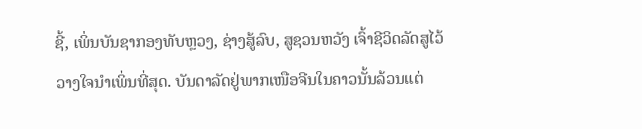ຊີ້, ເພິ່ນບັນຊາກອງທັບຫຼວງ, ຊ່າງສູ້ລົບ, ສູຊວນຫວັງ ເຈົ້າຊີວິດລັດສູໄວ້ວາງໃຈນຳເພິ່ນທີ່ສຸດ. ບັນດາລັດຢູ່ພາກເໜືອຈີນໃນຄາວນັ້ນລ້ວນແຕ່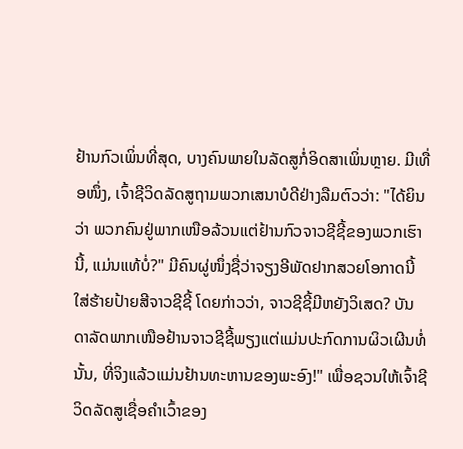ຢ້ານກົວເພິ່ນທີ່ສຸດ, ບາງຄົນພາຍໃນລັດສູກໍ່ອິດສາເພິ່ນຫຼາຍ. ມີເທື່ອໜຶ່ງ, ເຈົ້າຊີວິດລັດສູຖາມພວກເສນາບໍດີຢ່າງລືມຕົວວ່າ: "ໄດ້ຍິນວ່າ ພວກຄົນຢູ່ພາກເໜືອລ້ວນແຕ່ຢ້ານກົວຈາວຊີຊີ້ຂອງພວກເຮົານີ້, ແມ່ນແທ້ບໍ່?" ມີຄົນຜູ່ໜຶ່ງຊື່ວ່າຈຽງອີພັດຢາກສວຍໂອກາດນີ້ໃສ່ຮ້າຍປ້າຍສີຈາວຊີຊີ້ ໂດຍກ່າວວ່າ, ຈາວຊີຊີ້ມີຫຍັງວິເສດ? ບັນດາລັດພາກເໜືອຢ້ານຈາວຊີຊີ້ພຽງແຕ່ແມ່ນປະກົດການຜິວເຜີນທໍ່ນັ້ນ, ທີ່ຈິງແລ້ວແມ່ນຢ້ານທະຫານຂອງພະອົງ!" ເພື່ອຊວນໃຫ້ເຈົ້າຊີວິດລັດສູເຊື່ອຄຳເວົ້າຂອງ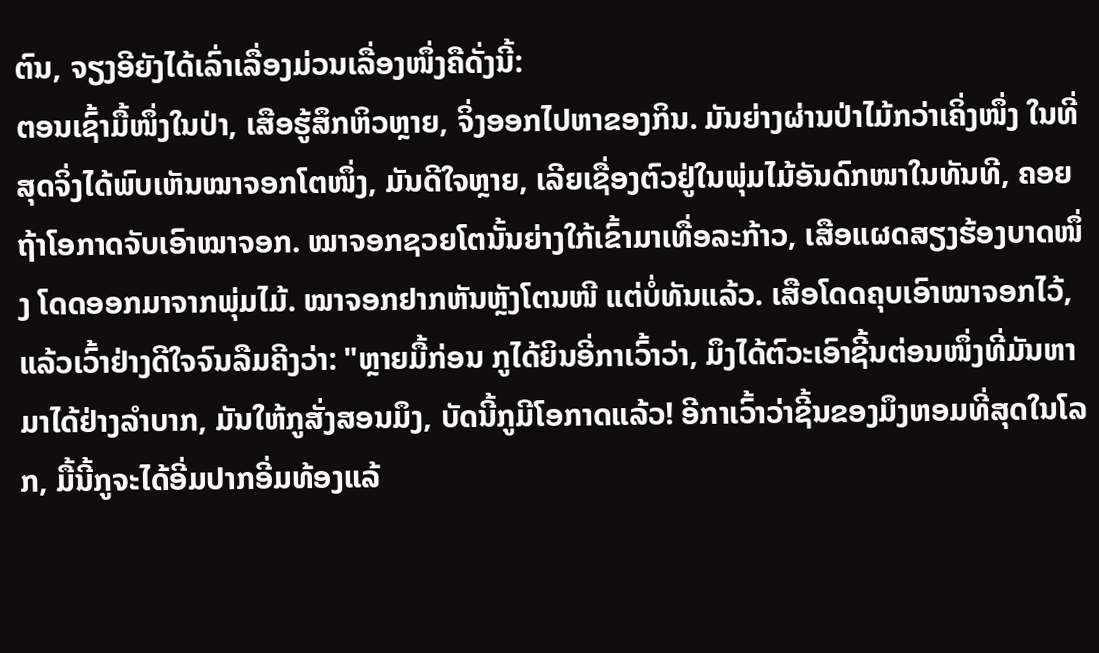ຕົນ, ຈຽງອີຍັງໄດ້ເລົ່າເລື່ອງມ່ວນເລື່ອງໜຶ່ງຄືດັ່ງນີ້:
ຕອນເຊົ້າມື້ໜຶ່ງໃນປ່າ, ເສືອຮູ້ສຶກຫິວຫຼາຍ, ຈິ່ງອອກໄປຫາຂອງກິນ. ມັນຍ່າງຜ່ານປ່າໄມ້ກວ່າເຄິ່ງໜຶ່ງ ໃນທີ່ສຸດຈິ່ງໄດ້ພົບເຫັນໝາຈອກໂຕໜຶ່ງ, ມັນດີໃຈຫຼາຍ, ເລີຍເຊື່ອງຕົວຢູ່ໃນພຸ່ມໄມ້ອັນດົກໜາໃນທັນທີ, ຄອຍຖ້າໂອກາດຈັບເອົາໝາຈອກ. ໝາຈອກຊວຍໂຕນັ້ນຍ່າງໃກ້ເຂົ້າມາເທື່ອລະກ້າວ, ເສືອແຜດສຽງຮ້ອງບາດໜຶ່ງ ໂດດອອກມາຈາກພຸ່ມໄມ້. ໝາຈອກຢາກຫັນຫຼັງໂຕນໜີ ແຕ່ບໍ່ທັນແລ້ວ. ເສືອໂດດຄຸບເອົາໝາຈອກໄວ້, ແລ້ວເວົ້າຢ່າງດີໃຈຈົນລືມຄີງວ່າ: "ຫຼາຍມື້ກ່ອນ ກູໄດ້ຍິນອີ່ກາເວົ້າວ່າ, ມຶງໄດ້ຕົວະເອົາຊີ້ນຕ່ອນໜຶ່ງທີ່ມັນຫາມາໄດ້ຢ່າງລຳບາກ, ມັນໃຫ້ກູສັ່ງສອນມຶງ, ບັດນີ້ກູມີໂອກາດແລ້ວ! ອີກາເວົ້າວ່າຊີ້ນຂອງມຶງຫອມທີ່ສຸດໃນໂລກ, ມື້ນີ້ກູຈະໄດ້ອີ່ມປາກອີ່ມທ້ອງແລ້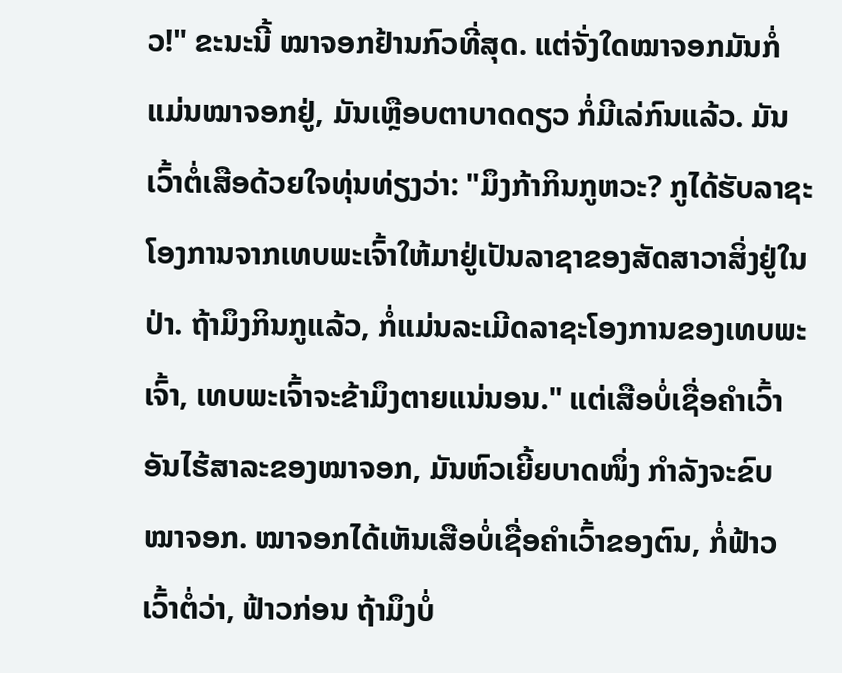ວ!" ຂະນະນີ້ ໝາຈອກຢ້ານກົວທີ່ສຸດ. ແຕ່ຈັ່ງໃດໝາຈອກມັນກໍ່ແມ່ນໝາຈອກຢູ່, ມັນເຫຼືອບຕາບາດດຽວ ກໍ່ມີເລ່ກົນແລ້ວ. ມັນເວົ້າຕໍ່ເສືອດ້ວຍໃຈທຸ່ນທ່ຽງວ່າ: "ມຶງກ້າກິນກູຫວະ? ກູໄດ້ຮັບລາຊະໂອງການຈາກເທບພະເຈົ້າໃຫ້ມາຢູ່ເປັນລາຊາຂອງສັດສາວາສິ່ງຢູ່ໃນປ່າ. ຖ້າມຶງກິນກູແລ້ວ, ກໍ່ແມ່ນລະເມີດລາຊະໂອງການຂອງເທບພະເຈົ້າ, ເທບພະເຈົ້າຈະຂ້າມຶງຕາຍແນ່ນອນ." ແຕ່ເສືອບໍ່ເຊື່ອຄຳເວົ້າອັນໄຮ້ສາລະຂອງໝາຈອກ, ມັນຫົວເຍີ້ຍບາດໜຶ່ງ ກຳລັງຈະຂົບໝາຈອກ. ໝາຈອກໄດ້ເຫັນເສືອບໍ່ເຊື່ອຄຳເວົ້າຂອງຕົນ, ກໍ່ຟ້າວເວົ້າຕໍ່ວ່າ, ຟ້າວກ່ອນ ຖ້າມຶງບໍ່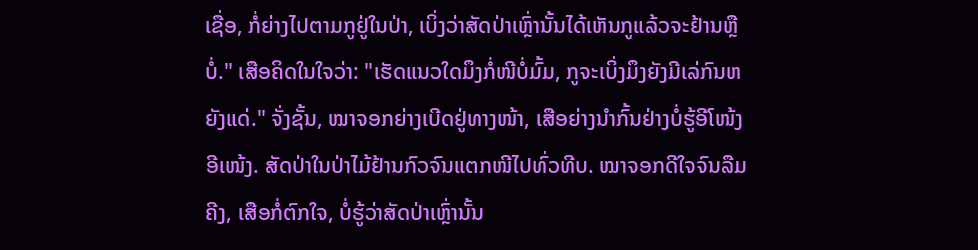ເຊື່ອ, ກໍ່ຍ່າງໄປຕາມກູຢູ່ໃນປ່າ, ເບິ່ງວ່າສັດປ່າເຫຼົ່ານັ້ນໄດ້ເຫັນກູແລ້ວຈະຢ້ານຫຼືບໍ່." ເສືອຄິດໃນໃຈວ່າ: "ເຮັດແນວໃດມຶງກໍ່ໜີບໍ່ມົ້ມ, ກູຈະເບິ່ງມຶງຍັງມີເລ່ກົນຫຍັງແດ່." ຈັ່ງຊັ້ນ, ໝາຈອກຍ່າງເບີດຢູ່ທາງໜ້າ, ເສືອຍ່າງນຳກົ້ນຢ່າງບໍ່ຮູ້ອີໂໜ້ງອີເໜ້ງ. ສັດປ່າໃນປ່າໄມ້ຢ້ານກົວຈົນແຕກໜີໄປທົ່ວທີບ. ໝາຈອກດີໃຈຈົນລືມຄີງ, ເສືອກໍ່ຕົກໃຈ, ບໍ່ຮູ້ວ່າສັດປ່າເຫຼົ່ານັ້ນ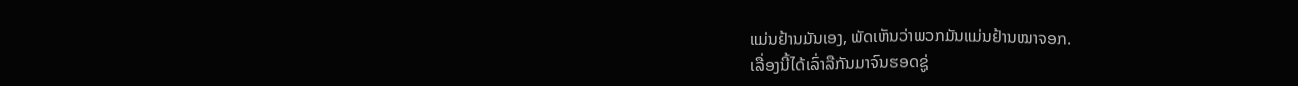ແມ່ນຢ້ານມັນເອງ, ພັດເຫັນວ່າພວກມັນແມ່ນຢ້ານໝາຈອກ.
ເລື່ອງນີ້ໄດ້ເລົ່າລືກັນມາຈົນຮອດຊູ່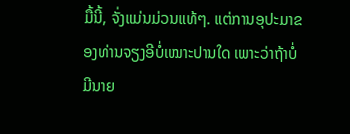ມື້ນີ້, ຈັ່ງແມ່ນມ່ວນແທ້ໆ. ແຕ່ການອຸປະມາຂອງທ່ານຈຽງອີບໍ່ເໝາະປານໃດ ເພາະວ່າຖ້າບໍ່ມີນາຍ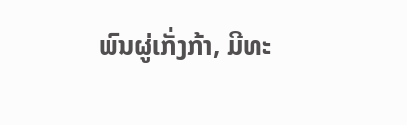ພົນຜູ່ເກັ່ງກ້າ, ມີທະ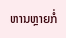ຫານຫຼາຍກໍ່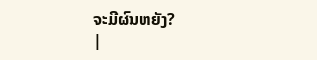ຈະມີຜົນຫຍັງ?
|